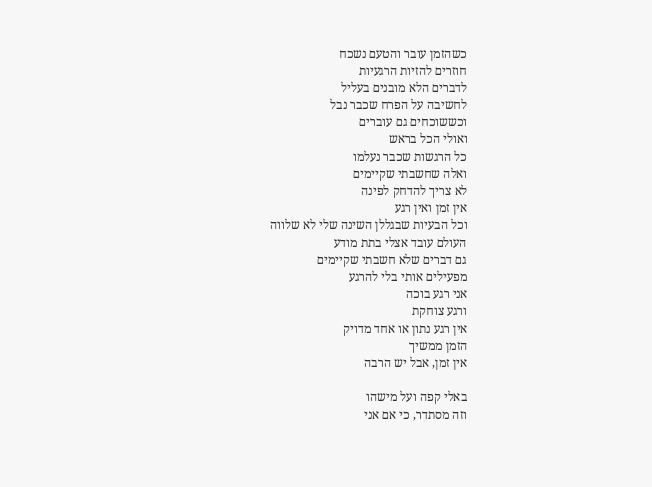כשהזמן עובר והטעם נשכח
חוזרים להזיות הרגעיות
לדברים הלא מובנים בעליל
לחשיבה על הפרח שכבר נבל
וכששוכחים גם עוברים
ואולי הכל בראש
כל הרגשות שכבר נעלמו
ואלה שחשבתי שקיימים
לא צריך להדחק לפינה
אין זמן ואין רגע
וכל הבעיות שבגללן השינה שלי לא שלווה
העולם עובד אצלי בתת מודע
גם דברים שלא חשבתי שקיימים
מפעילים אותי בלי להרגע
אני רגע בוכה
ורגע צוחקת
אין רגע נתון או אחד מדויק
הזמן ממשיך
אין זמן, אבל יש הרבה

באלי קפה ועל מישהו
וזה מסתדר, כי אם אני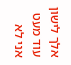אלך לישון עוד מעט אני לא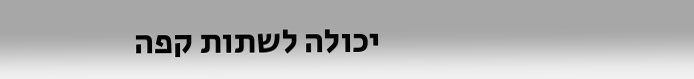יכולה לשתות קפה